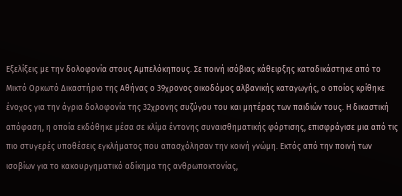Εξελίξεις με την δολοφονία στους Αμπελόκηπους. Σε ποινή ισόβιας κάθειρξης καταδικάστηκε από το Μικτό Ορκωτό Δικαστήριο της Αθήνας ο 39χρονος οικοδόμος αλβανικής καταγωγής, ο οποίος κρίθηκε ένοχος για την άγρια δολοφονία της 32χρονης συζύγου του και μητέρας των παιδιών τους. Η δικαστική απόφαση, η οποία εκδόθηκε μέσα σε κλίμα έντονης συναισθηματικής φόρτισης, επισφράγισε μια από τις πιο στυγερές υποθέσεις εγκλήματος που απασχόλησαν την κοινή γνώμη. Εκτός από την ποινή των ισοβίων για το κακουργηματικό αδίκημα της ανθρωποκτονίας,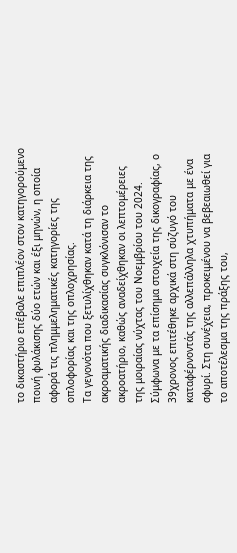το δικαστήριο επέβαλε επιπλέον στον κατηγορούμενο ποινή φυλάκισης δύο ετών και έξι μηνών, η οποία αφορά τις πλημμεληματικές κατηγορίες της οπλοφορίας και της οπλοχρησίας.
Τα γεγονότα που ξετυλίχθηκαν κατά τη διάρκεια της ακροαματικής διαδικασίας συγκλόνισαν το ακροατήριο, καθώς αναδείχθηκαν οι λεπτομέρειες της μοιραίας νύχτας του Νοεμβρίου του 2024. Σύμφωνα με τα επίσημα στοιχεία της δικογραφίας, ο 39χρονος επιτέθηκε αρχικά στη σύζυγό του καταφέρνοντάς της αλλεπάλληλα χτυπήματα με ένα σφυρί. Στη συνέχεια, προκειμένου να βεβεαιωθεί για το αποτέλεσμα της πράξης του,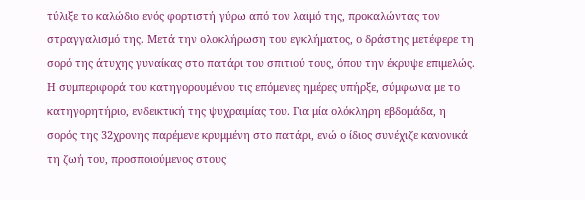τύλιξε το καλώδιο ενός φορτιστή γύρω από τον λαιμό της, προκαλώντας τον στραγγαλισμό της. Μετά την ολοκλήρωση του εγκλήματος, ο δράστης μετέφερε τη σορό της άτυχης γυναίκας στο πατάρι του σπιτιού τους, όπου την έκρυψε επιμελώς.
Η συμπεριφορά του κατηγορουμένου τις επόμενες ημέρες υπήρξε, σύμφωνα με το κατηγορητήριο, ενδεικτική της ψυχραιμίας του. Για μία ολόκληρη εβδομάδα, η σορός της 32χρονης παρέμενε κρυμμένη στο πατάρι, ενώ ο ίδιος συνέχιζε κανονικά τη ζωή του, προσποιούμενος στους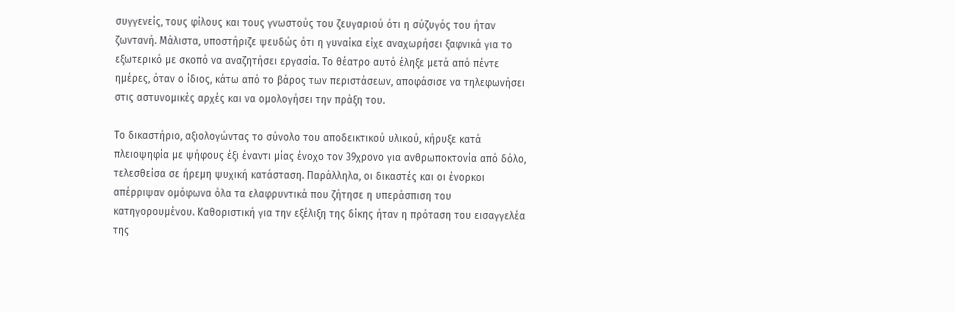συγγενείς, τους φίλους και τους γνωστούς του ζευγαριού ότι η σύζυγός του ήταν ζωντανή. Μάλιστα, υποστήριζε ψευδώς ότι η γυναίκα είχε αναχωρήσει ξαφνικά για το εξωτερικό με σκοπό να αναζητήσει εργασία. Το θέατρο αυτό έληξε μετά από πέντε ημέρες, όταν ο ίδιος, κάτω από το βάρος των περιστάσεων, αποφάσισε να τηλεφωνήσει στις αστυνομικές αρχές και να ομολογήσει την πράξη του.

Το δικαστήριο, αξιολογώντας το σύνολο του αποδεικτικού υλικού, κήρυξε κατά πλειοψηφία με ψήφους έξι έναντι μίας ένοχο τον 39χρονο για ανθρωποκτονία από δόλο, τελεσθείσα σε ήρεμη ψυχική κατάσταση. Παράλληλα, οι δικαστές και οι ένορκοι απέρριψαν ομόφωνα όλα τα ελαφρυντικά που ζήτησε η υπεράσπιση του κατηγορουμένου. Καθοριστική για την εξέλιξη της δίκης ήταν η πρόταση του εισαγγελέα της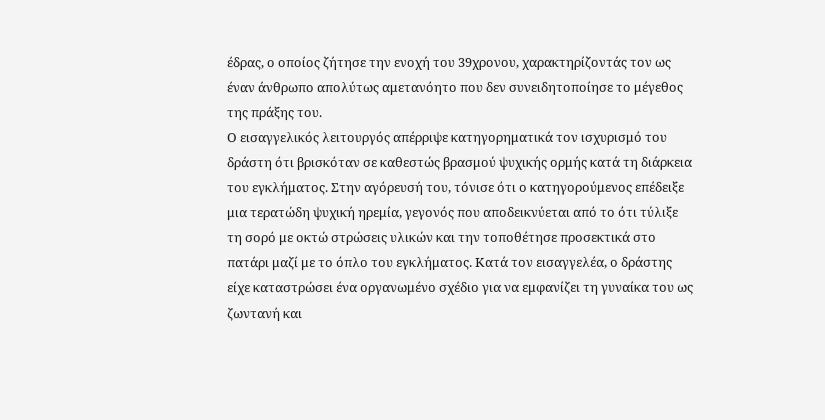έδρας, ο οποίος ζήτησε την ενοχή του 39χρονου, χαρακτηρίζοντάς τον ως έναν άνθρωπο απολύτως αμετανόητο που δεν συνειδητοποίησε το μέγεθος της πράξης του.
Ο εισαγγελικός λειτουργός απέρριψε κατηγορηματικά τον ισχυρισμό του δράστη ότι βρισκόταν σε καθεστώς βρασμού ψυχικής ορμής κατά τη διάρκεια του εγκλήματος. Στην αγόρευσή του, τόνισε ότι ο κατηγορούμενος επέδειξε μια τερατώδη ψυχική ηρεμία, γεγονός που αποδεικνύεται από το ότι τύλιξε τη σορό με οκτώ στρώσεις υλικών και την τοποθέτησε προσεκτικά στο πατάρι μαζί με το όπλο του εγκλήματος. Κατά τον εισαγγελέα, ο δράστης είχε καταστρώσει ένα οργανωμένο σχέδιο για να εμφανίζει τη γυναίκα του ως ζωντανή και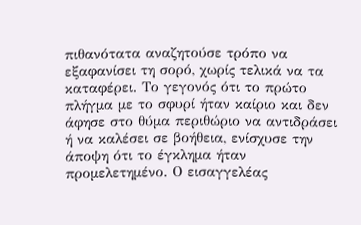πιθανότατα αναζητούσε τρόπο να εξαφανίσει τη σορό, χωρίς τελικά να τα καταφέρει. Το γεγονός ότι το πρώτο πλήγμα με το σφυρί ήταν καίριο και δεν άφησε στο θύμα περιθώριο να αντιδράσει ή να καλέσει σε βοήθεια, ενίσχυσε την άποψη ότι το έγκλημα ήταν προμελετημένο. Ο εισαγγελέας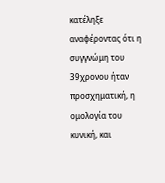κατέληξε αναφέροντας ότι η συγγνώμη του 39χρονου ήταν προσχηματική, η ομολογία του κυνική, και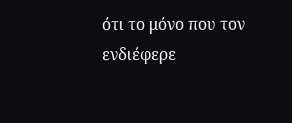ότι το μόνο που τον ενδιέφερε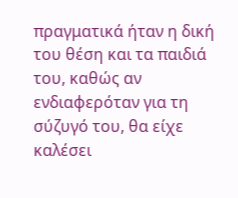πραγματικά ήταν η δική του θέση και τα παιδιά του, καθώς αν ενδιαφερόταν για τη σύζυγό του, θα είχε καλέσει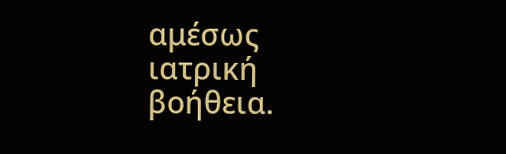αμέσως ιατρική βοήθεια.